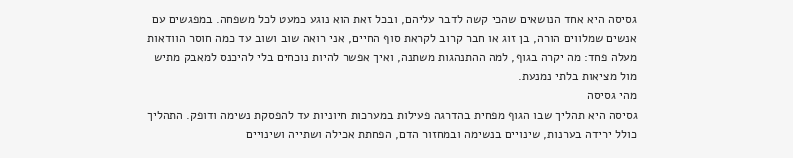גסיסה היא אחד הנושאים שהכי קשה לדבר עליהם, ובכל זאת הוא נוגע כמעט לכל משפחה. במפגשים עם אנשים שמלווים הורה, בן זוג או חבר קרוב לקראת סוף החיים, אני רואה שוב ושוב עד כמה חוסר הוודאות מעלה פחד: מה יקרה בגוף, למה ההתנהגות משתנה, ואיך אפשר להיות נוכחים בלי להיכנס למאבק מתיש מול מציאות בלתי נמנעת.
מהי גסיסה
גסיסה היא תהליך שבו הגוף מפחית בהדרגה פעילות במערכות חיוניות עד להפסקת נשימה ודופק. התהליך כולל ירידה בערנות, שינויים בנשימה ובמחזור הדם, הפחתת אכילה ושתייה ושינויים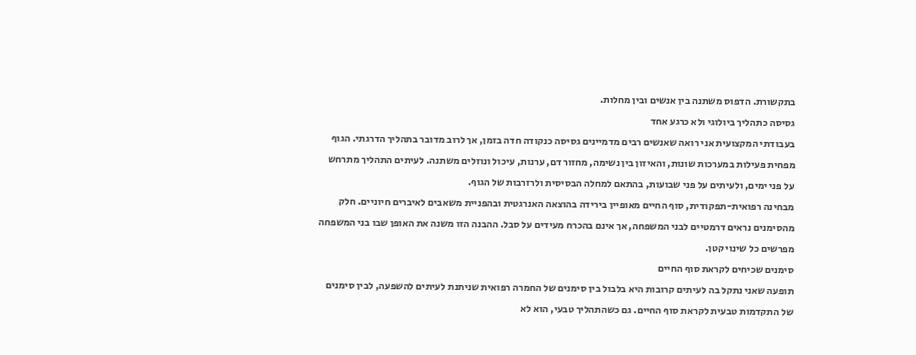בתקשורת. הדפוס משתנה בין אנשים ובין מחלות.
גסיסה כתהליך ביולוגי ולא כרגע אחד
בעבודתי המקצועית אני רואה שאנשים רבים מדמיינים גסיסה כנקודה חדה בזמן, אך לרוב מדובר בתהליך הדרגתי. הגוף מפחית פעילות במערכות שונות, והאיזון בין נשימה, מחזור דם, ערנות, עיכול ונוזלים משתנה. לעיתים התהליך מתרחש על פני ימים, ולעיתים על פני שבועות, בהתאם למחלה הבסיסית ולרזרבות של הגוף.
מבחינה רפואית-תפקודית, סוף החיים מאופיין בירידה בהוצאה האנרגטית ובהפניית משאבים לאיברים חיוניים. חלק מהסימנים נראים דרמטיים לבני המשפחה, אך אינם בהכרח מעידים על סבל. ההבנה הזו משנה את האופן שבו בני המשפחה מפרשים כל שינוי קטן.
סימנים שכיחים לקראת סוף החיים
תופעה שאני נתקל בה לעיתים קרובות היא בלבול בין סימנים של החמרה רפואית שניתנת לעיתים להשפעה, לבין סימנים של התקדמות טבעית לקראת סוף החיים. גם כשהתהליך טבעי, הוא לא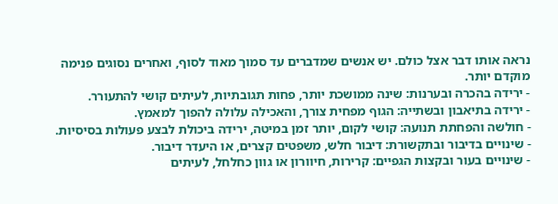נראה אותו דבר אצל כולם. יש אנשים שמדברים עד סמוך מאוד לסוף, ואחרים נסוגים פנימה מוקדם יותר.
- ירידה בהכרה ובערנות: שינה ממושכת יותר, פחות תגובתיות, לעיתים קושי להתעורר.
- ירידה בתיאבון ובשתייה: הגוף מפחית צורך, והאכילה עלולה להפוך למאמץ.
- חולשה והפחתת תנועה: קושי לקום, יותר זמן במיטה, ירידה ביכולת לבצע פעולות בסיסיות.
- שינויים בדיבור ובתקשורת: דיבור חלש, משפטים קצרים, או היעדר דיבור.
- שינויים בעור ובקצות הגפיים: קרירות, חיוורון או גוון כחלחל, לעיתים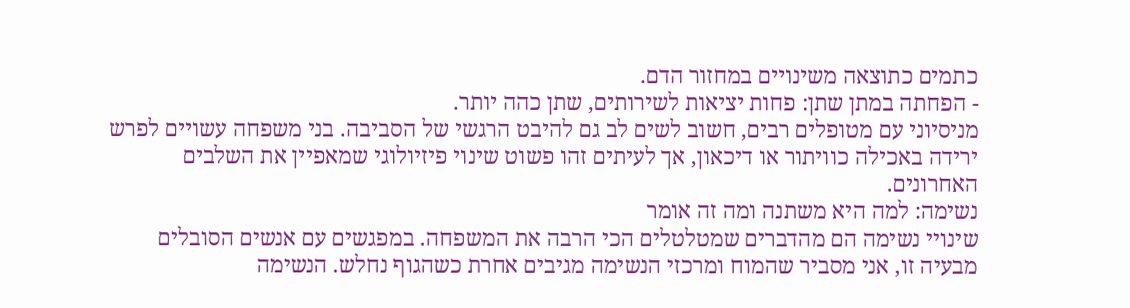כתמים כתוצאה משינויים במחזור הדם.
- הפחתה במתן שתן: פחות יציאות לשירותים, שתן כהה יותר.
מניסיוני עם מטופלים רבים, חשוב לשים לב גם להיבט הרגשי של הסביבה. בני משפחה עשויים לפרש ירידה באכילה כוויתור או דיכאון, אך לעיתים זהו פשוט שינוי פיזיולוגי שמאפיין את השלבים האחרונים.
נשימה: למה היא משתנה ומה זה אומר
שינויי נשימה הם מהדברים שמטלטלים הכי הרבה את המשפחה. במפגשים עם אנשים הסובלים מבעיה זו, אני מסביר שהמוח ומרכזי הנשימה מגיבים אחרת כשהגוף נחלש. הנשימה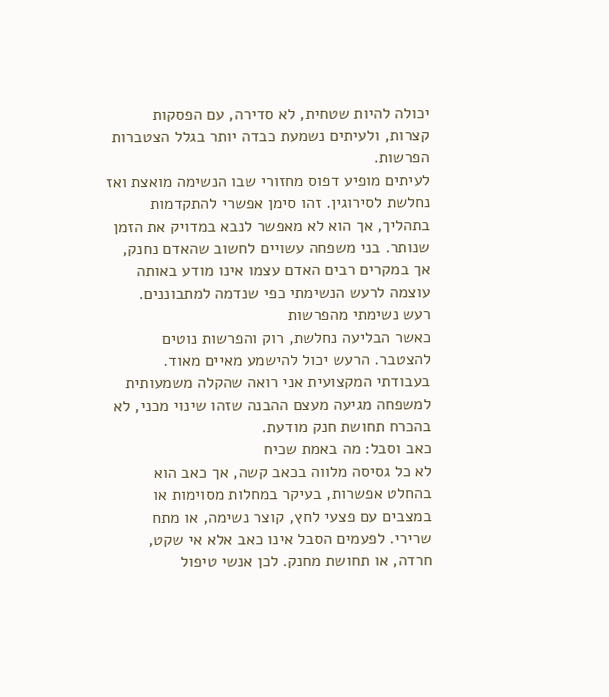יכולה להיות שטחית, לא סדירה, עם הפסקות קצרות, ולעיתים נשמעת כבדה יותר בגלל הצטברות הפרשות.
לעיתים מופיע דפוס מחזורי שבו הנשימה מואצת ואז נחלשת לסירוגין. זהו סימן אפשרי להתקדמות בתהליך, אך הוא לא מאפשר לנבא במדויק את הזמן שנותר. בני משפחה עשויים לחשוב שהאדם נחנק, אך במקרים רבים האדם עצמו אינו מודע באותה עוצמה לרעש הנשימתי כפי שנדמה למתבוננים.
רעש נשימתי מהפרשות
כאשר הבליעה נחלשת, רוק והפרשות נוטים להצטבר. הרעש יכול להישמע מאיים מאוד. בעבודתי המקצועית אני רואה שהקלה משמעותית למשפחה מגיעה מעצם ההבנה שזהו שינוי מכני, לא בהכרח תחושת חנק מודעת.
כאב וסבל: מה באמת שכיח
לא כל גסיסה מלווה בכאב קשה, אך כאב הוא בהחלט אפשרות, בעיקר במחלות מסוימות או במצבים עם פצעי לחץ, קוצר נשימה, או מתח שרירי. לפעמים הסבל אינו כאב אלא אי שקט, חרדה, או תחושת מחנק. לכן אנשי טיפול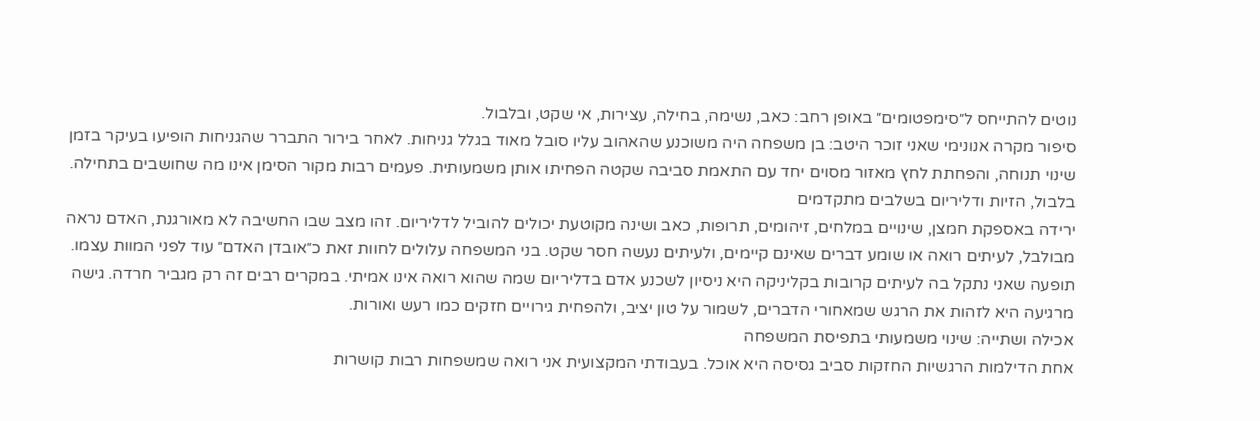נוטים להתייחס ל״סימפטומים״ באופן רחב: כאב, נשימה, בחילה, עצירות, אי שקט, ובלבול.
סיפור מקרה אנונימי שאני זוכר היטב: בן משפחה היה משוכנע שהאהוב עליו סובל מאוד בגלל גניחות. לאחר בירור התברר שהגניחות הופיעו בעיקר בזמן שינוי תנוחה, והפחתת לחץ מאזור מסוים יחד עם התאמת סביבה שקטה הפחיתו אותן משמעותית. פעמים רבות מקור הסימן אינו מה שחושבים בתחילה.
בלבול, הזיות ודליריום בשלבים מתקדמים
ירידה באספקת חמצן, שינויים במלחים, זיהומים, תרופות, כאב ושינה מקוטעת יכולים להוביל לדליריום. זהו מצב שבו החשיבה לא מאורגנת, האדם נראה מבולבל, לעיתים רואה או שומע דברים שאינם קיימים, ולעיתים נעשה חסר שקט. בני המשפחה עלולים לחוות זאת כ״אובדן האדם״ עוד לפני המוות עצמו.
תופעה שאני נתקל בה לעיתים קרובות בקליניקה היא ניסיון לשכנע אדם בדליריום שמה שהוא רואה אינו אמיתי. במקרים רבים זה רק מגביר חרדה. גישה מרגיעה היא לזהות את הרגש שמאחורי הדברים, לשמור על טון יציב, ולהפחית גירויים חזקים כמו רעש ואורות.
אכילה ושתייה: שינוי משמעותי בתפיסת המשפחה
אחת הדילמות הרגשיות החזקות סביב גסיסה היא אוכל. בעבודתי המקצועית אני רואה שמשפחות רבות קושרות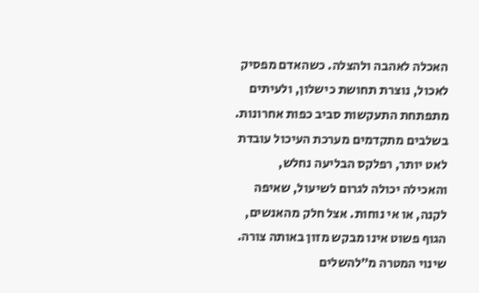האכלה לאהבה ולהצלה. כשהאדם מפסיק לאכול, נוצרת תחושת כישלון, ולעיתים מתפתחת התעקשות סביב כפות אחרונות.
בשלבים מתקדמים מערכת העיכול עובדת לאט יותר, רפלקס הבליעה נחלש, והאכילה יכולה לגרום לשיעול, שאיפה לקנה, או אי נוחות. אצל חלק מהאנשים, הגוף פשוט אינו מבקש מזון באותה צורה. שינוי המטרה מ״להשלים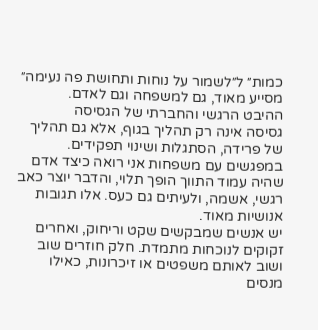כמות״ ל״לשמור על נוחות ותחושת פה נעימה״ מסייע מאוד, גם למשפחה וגם לאדם.
ההיבט הרגשי והחברתי של הגסיסה
גסיסה אינה רק תהליך בגוף, אלא גם תהליך של פרידה, הסתגלות ושינוי תפקידים. במפגשים עם משפחות אני רואה כיצד אדם שהיה עמוד התווך הופך תלוי, והדבר יוצר כאב רגשי, אשמה, ולעיתים גם כעס. אלו תגובות אנושיות מאוד.
יש אנשים שמבקשים שקט וריחוק, ואחרים זקוקים לנוכחות מתמדת. חלק חוזרים שוב ושוב לאותם משפטים או זיכרונות, כאילו מנסים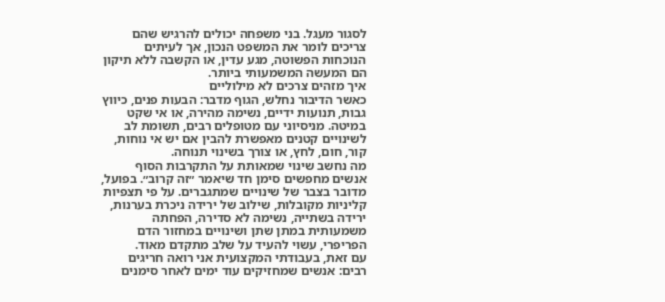לסגור מעגל. בני משפחה יכולים להרגיש שהם צריכים לומר את המשפט הנכון, אך לעיתים הנוכחות הפשוטה, מגע עדין, או הקשבה ללא תיקון הם המעשה המשמעותי ביותר.
איך מזהים צרכים לא מילוליים
כאשר הדיבור נחלש, הגוף מדבר: הבעות פנים, כיווץ גבות, תנועות ידיים, נשימה מהירה, או אי שקט במיטה. מניסיוני עם מטופלים רבים, תשומת לב לשינויים קטנים מאפשרת להבין אם יש אי נוחות, קור, חום, לחץ, או צורך בשינוי תנוחה.
מה נחשב שינוי שמאותת על התקרבות הסוף
אנשים מחפשים סימן חד שיאמר ״זה קרוב״. בפועל, מדובר בצבר של שינויים שמתגברים. על פי תצפיות קליניות מקובלות, שילוב של ירידה ניכרת בערנות, ירידה בשתייה, נשימה לא סדירה, הפחתה משמעותית במתן שתן ושינויים במחזור הדם הפריפרי, עשוי להעיד על שלב מתקדם מאוד.
עם זאת, בעבודתי המקצועית אני רואה חריגים רבים: אנשים שמחזיקים עוד ימים לאחר סימנים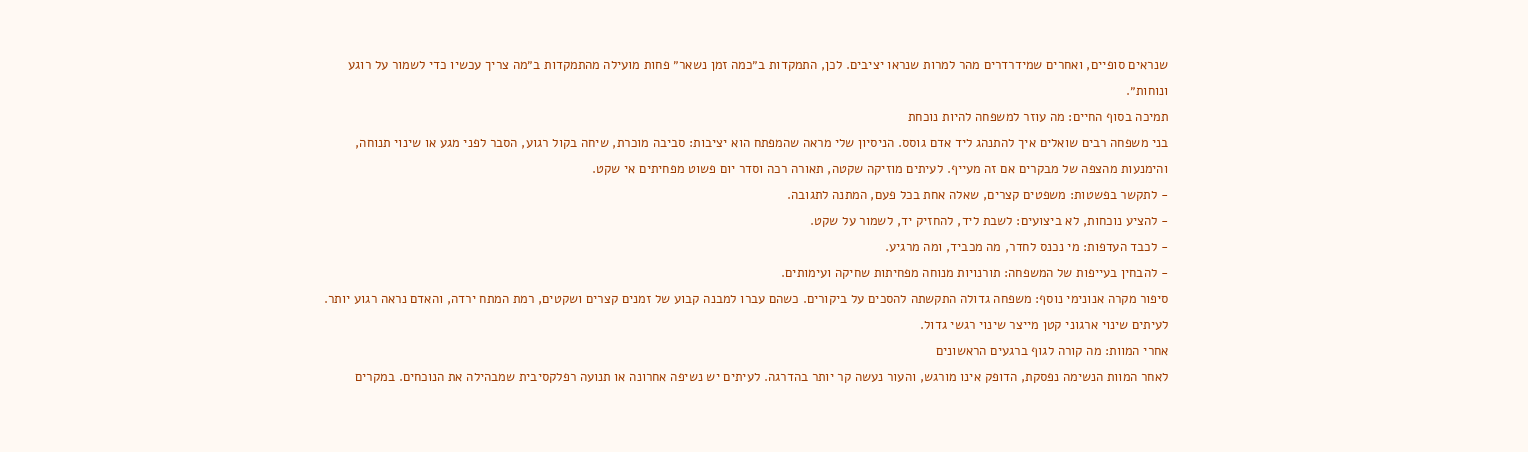שנראים סופיים, ואחרים שמידרדרים מהר למרות שנראו יציבים. לכן, התמקדות ב״כמה זמן נשאר״ פחות מועילה מהתמקדות ב״מה צריך עכשיו כדי לשמור על רוגע ונוחות״.
תמיכה בסוף החיים: מה עוזר למשפחה להיות נוכחת
בני משפחה רבים שואלים איך להתנהג ליד אדם גוסס. הניסיון שלי מראה שהמפתח הוא יציבות: סביבה מוכרת, שיחה בקול רגוע, הסבר לפני מגע או שינוי תנוחה, והימנעות מהצפה של מבקרים אם זה מעייף. לעיתים מוזיקה שקטה, תאורה רכה וסדר יום פשוט מפחיתים אי שקט.
- לתקשר בפשטות: משפטים קצרים, שאלה אחת בכל פעם, המתנה לתגובה.
- להציע נוכחות, לא ביצועים: לשבת ליד, להחזיק יד, לשמור על שקט.
- לכבד העדפות: מי נכנס לחדר, מה מכביד, ומה מרגיע.
- להבחין בעייפות של המשפחה: תורנויות מנוחה מפחיתות שחיקה ועימותים.
סיפור מקרה אנונימי נוסף: משפחה גדולה התקשתה להסכים על ביקורים. כשהם עברו למבנה קבוע של זמנים קצרים ושקטים, רמת המתח ירדה, והאדם נראה רגוע יותר. לעיתים שינוי ארגוני קטן מייצר שינוי רגשי גדול.
אחרי המוות: מה קורה לגוף ברגעים הראשונים
לאחר המוות הנשימה נפסקת, הדופק אינו מורגש, והעור נעשה קר יותר בהדרגה. לעיתים יש נשיפה אחרונה או תנועה רפלקסיבית שמבהילה את הנוכחים. במקרים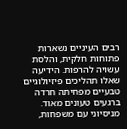רבים העיניים נשארות פתוחות חלקית, והלסת עשויה להרפות. הידיעה שאלו תהליכים פיזיולוגיים טבעיים מפחיתה חרדה ברגעים טעונים מאוד.
מניסיוני עם משפחות,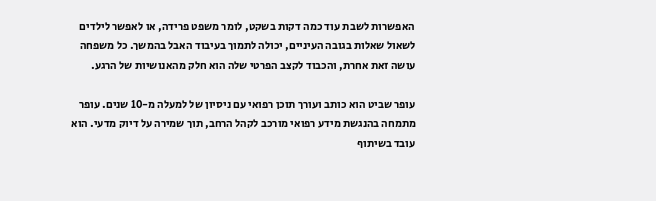האפשרות לשבת עוד כמה דקות בשקט, לומר משפט פרידה, או לאפשר לילדים לשאול שאלות בגובה העיניים, יכולה לתמוך בעיבוד האבל בהמשך. כל משפחה עושה זאת אחרת, והכבוד לקצב הפרטי שלה הוא חלק מהאנושיות של הרגע.

עופר שביט הוא כותב ועורך תוכן רפואי עם ניסיון של למעלה מ-10 שנים. עופר מתמחה בהנגשת מידע רפואי מורכב לקהל הרחב, תוך שמירה על דיוק מדעי. הוא עובד בשיתוף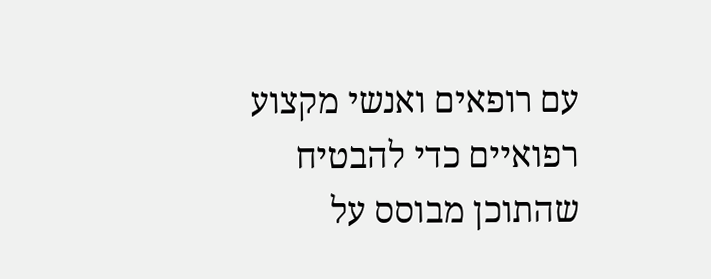עם רופאים ואנשי מקצוע רפואיים כדי להבטיח שהתוכן מבוסס על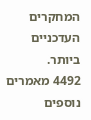המחקרים העדכניים ביותר.
4492 מאמרים נוספים